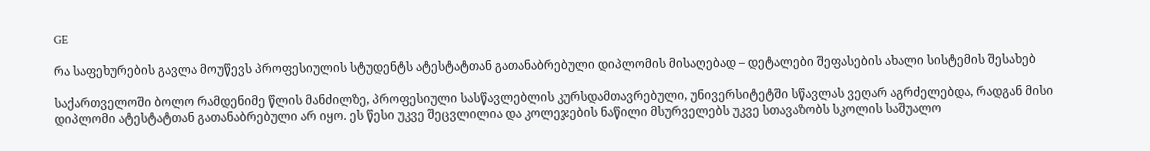GE

რა საფეხურების გავლა მოუწევს პროფესიულის სტუდენტს ატესტატთან გათანაბრებული დიპლომის მისაღებად – დეტალები შეფასების ახალი სისტემის შესახებ

საქართველოში ბოლო რამდენიმე წლის მანძილზე, პროფესიული სასწავლებლის კურსდამთავრებული, უნივერსიტეტში სწავლას ვეღარ აგრძელებდა, რადგან მისი დიპლომი ატესტატთან გათანაბრებული არ იყო. ეს წესი უკვე შეცვლილია და კოლეჯების ნაწილი მსურველებს უკვე სთავაზობს სკოლის საშუალო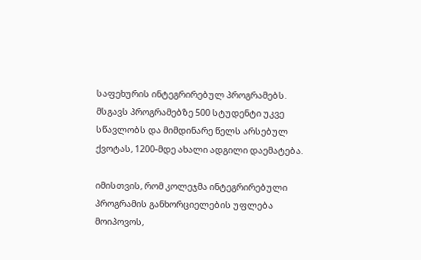საფეხურის ინტეგრირებულ პროგრამებს. მსგავს პროგრამებზე 500 სტუდენტი უკვე სწავლობს და მიმდინარე წელს არსებულ ქვოტას, 1200-მდე ახალი ადგილი დაემატება.

იმისთვის, რომ კოლეჯმა ინტეგრირებული პროგრამის განხორციელების უფლება მოიპოვოს,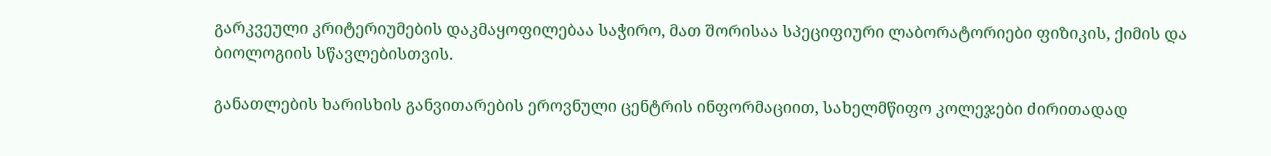გარკვეული კრიტერიუმების დაკმაყოფილებაა საჭირო, მათ შორისაა სპეციფიური ლაბორატორიები ფიზიკის, ქიმის და ბიოლოგიის სწავლებისთვის.

განათლების ხარისხის განვითარების ეროვნული ცენტრის ინფორმაციით, სახელმწიფო კოლეჯები ძირითადად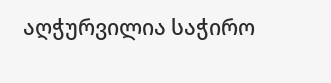აღჭურვილია საჭირო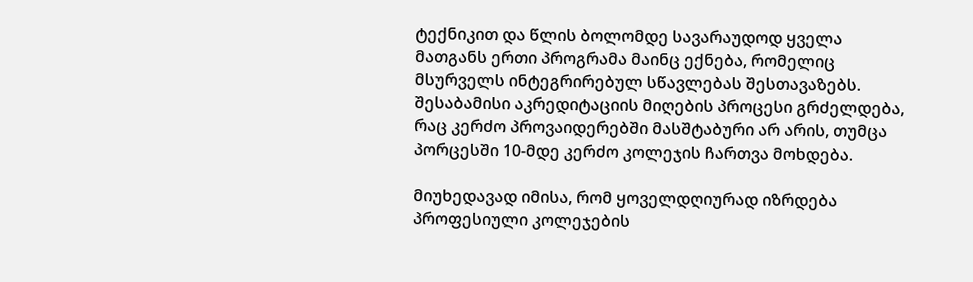ტექნიკით და წლის ბოლომდე სავარაუდოდ ყველა მათგანს ერთი პროგრამა მაინც ექნება, რომელიც მსურველს ინტეგრირებულ სწავლებას შესთავაზებს. შესაბამისი აკრედიტაციის მიღების პროცესი გრძელდება, რაც კერძო პროვაიდერებში მასშტაბური არ არის, თუმცა პორცესში 10-მდე კერძო კოლეჯის ჩართვა მოხდება.

მიუხედავად იმისა, რომ ყოველდღიურად იზრდება პროფესიული კოლეჯების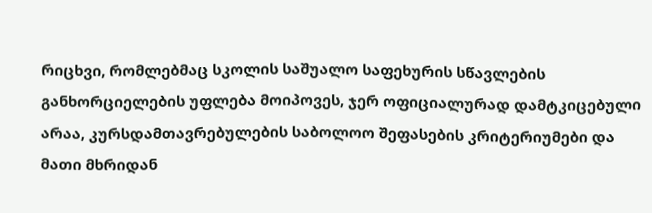რიცხვი, რომლებმაც სკოლის საშუალო საფეხურის სწავლების განხორციელების უფლება მოიპოვეს, ჯერ ოფიციალურად დამტკიცებული არაა, კურსდამთავრებულების საბოლოო შეფასების კრიტერიუმები და მათი მხრიდან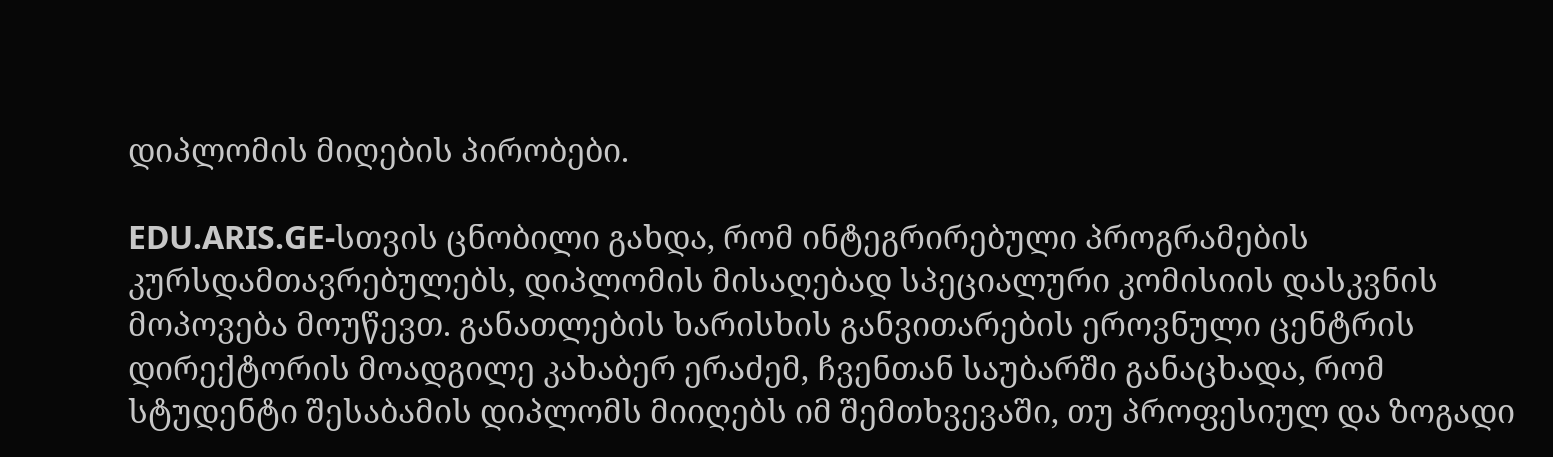დიპლომის მიღების პირობები.

EDU.ARIS.GE-სთვის ცნობილი გახდა, რომ ინტეგრირებული პროგრამების კურსდამთავრებულებს, დიპლომის მისაღებად სპეციალური კომისიის დასკვნის მოპოვება მოუწევთ. განათლების ხარისხის განვითარების ეროვნული ცენტრის დირექტორის მოადგილე კახაბერ ერაძემ, ჩვენთან საუბარში განაცხადა, რომ სტუდენტი შესაბამის დიპლომს მიიღებს იმ შემთხვევაში, თუ პროფესიულ და ზოგადი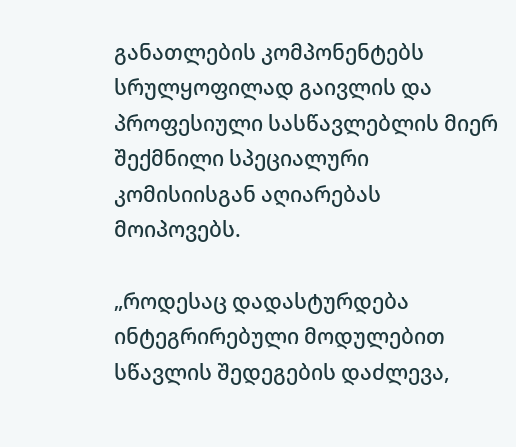განათლების კომპონენტებს სრულყოფილად გაივლის და პროფესიული სასწავლებლის მიერ შექმნილი სპეციალური კომისიისგან აღიარებას მოიპოვებს.

„როდესაც დადასტურდება ინტეგრირებული მოდულებით სწავლის შედეგების დაძლევა,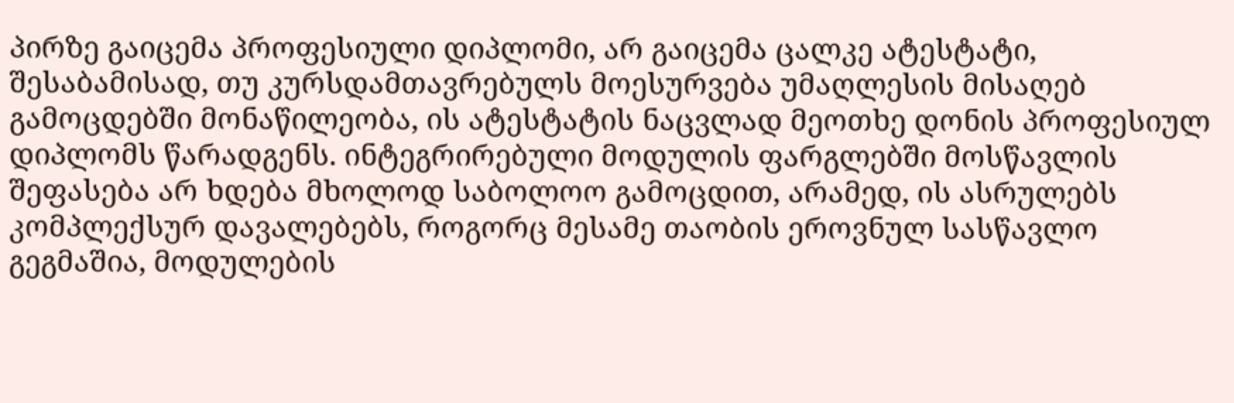პირზე გაიცემა პროფესიული დიპლომი, არ გაიცემა ცალკე ატესტატი, შესაბამისად, თუ კურსდამთავრებულს მოესურვება უმაღლესის მისაღებ გამოცდებში მონაწილეობა, ის ატესტატის ნაცვლად მეოთხე დონის პროფესიულ დიპლომს წარადგენს. ინტეგრირებული მოდულის ფარგლებში მოსწავლის შეფასება არ ხდება მხოლოდ საბოლოო გამოცდით, არამედ, ის ასრულებს კომპლექსურ დავალებებს, როგორც მესამე თაობის ეროვნულ სასწავლო გეგმაშია, მოდულების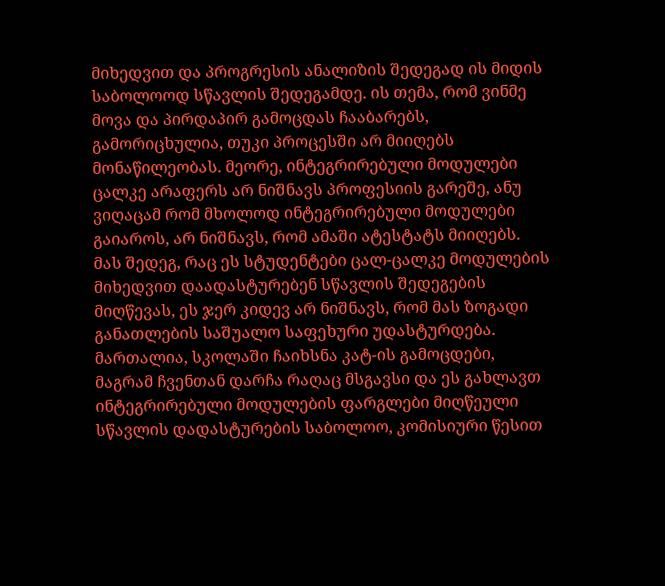მიხედვით და პროგრესის ანალიზის შედეგად ის მიდის საბოლოოდ სწავლის შედეგამდე. ის თემა, რომ ვინმე მოვა და პირდაპირ გამოცდას ჩააბარებს, გამორიცხულია, თუკი პროცესში არ მიიღებს მონაწილეობას. მეორე, ინტეგრირებული მოდულები ცალკე არაფერს არ ნიშნავს პროფესიის გარეშე, ანუ ვიღაცამ რომ მხოლოდ ინტეგრირებული მოდულები გაიაროს, არ ნიშნავს, რომ ამაში ატესტატს მიიღებს. მას შედეგ, რაც ეს სტუდენტები ცალ-ცალკე მოდულების მიხედვით დაადასტურებენ სწავლის შედეგების მიღწევას, ეს ჯერ კიდევ არ ნიშნავს, რომ მას ზოგადი განათლების საშუალო საფეხური უდასტურდება. მართალია, სკოლაში ჩაიხსნა კატ-ის გამოცდები, მაგრამ ჩვენთან დარჩა რაღაც მსგავსი და ეს გახლავთ ინტეგრირებული მოდულების ფარგლები მიღწეული სწავლის დადასტურების საბოლოო, კომისიური წესით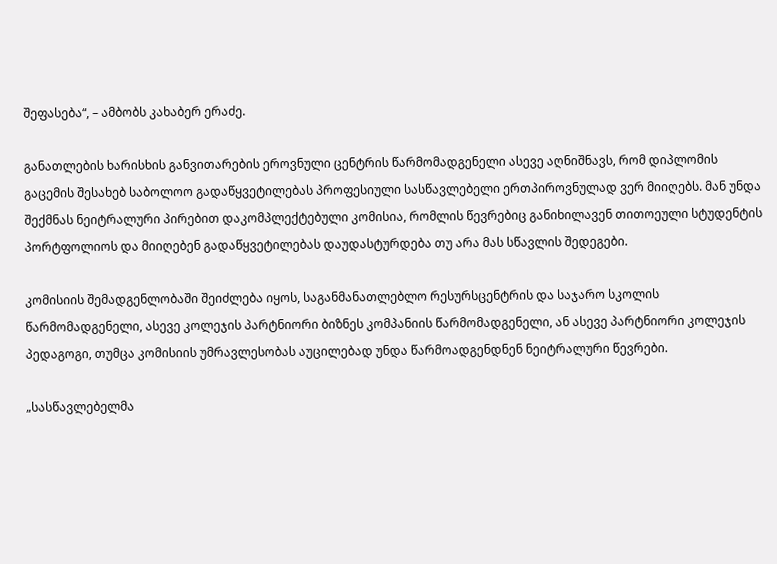შეფასება“, – ამბობს კახაბერ ერაძე.

განათლების ხარისხის განვითარების ეროვნული ცენტრის წარმომადგენელი ასევე აღნიშნავს, რომ დიპლომის გაცემის შესახებ საბოლოო გადაწყვეტილებას პროფესიული სასწავლებელი ერთპიროვნულად ვერ მიიღებს. მან უნდა შექმნას ნეიტრალური პირებით დაკომპლექტებული კომისია, რომლის წევრებიც განიხილავენ თითოეული სტუდენტის პორტფოლიოს და მიიღებენ გადაწყვეტილებას დაუდასტურდება თუ არა მას სწავლის შედეგები.

კომისიის შემადგენლობაში შეიძლება იყოს, საგანმანათლებლო რესურსცენტრის და საჯარო სკოლის წარმომადგენელი, ასევე კოლეჯის პარტნიორი ბიზნეს კომპანიის წარმომადგენელი, ან ასევე პარტნიორი კოლეჯის პედაგოგი, თუმცა კომისიის უმრავლესობას აუცილებად უნდა წარმოადგენდნენ ნეიტრალური წევრები.

„სასწავლებელმა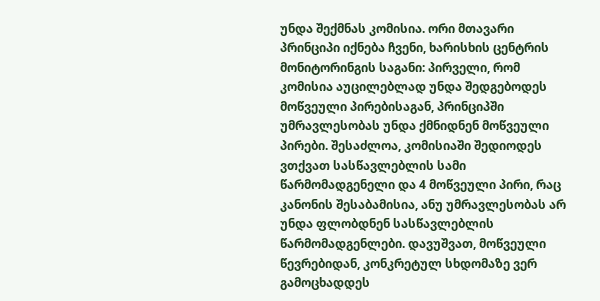უნდა შექმნას კომისია. ორი მთავარი პრინციპი იქნება ჩვენი, ხარისხის ცენტრის მონიტორინგის საგანი: პირველი, რომ კომისია აუცილებლად უნდა შედგებოდეს მოწვეული პირებისაგან, პრინციპში უმრავლესობას უნდა ქმნიდნენ მოწვეული პირები. შესაძლოა, კომისიაში შედიოდეს ვთქვათ სასწავლებლის სამი წარმომადგენელი და 4 მოწვეული პირი, რაც კანონის შესაბამისია, ანუ უმრავლესობას არ უნდა ფლობდნენ სასწავლებლის წარმომადგენლები. დავუშვათ, მოწვეული წევრებიდან, კონკრეტულ სხდომაზე ვერ გამოცხადდეს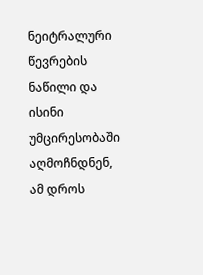ნეიტრალური წევრების ნაწილი და ისინი უმცირესობაში აღმოჩნდნენ, ამ დროს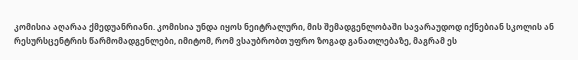კომისია აღარაა ქმედუანრიანი. კომისია უნდა იყოს ნეიტრალური, მის შემადგენლობაში სავარაუდოდ იქნებიან სკოლის ან რესურსცენტრის წარმომადგენლები, იმიტომ, რომ ვსაუბრობთ უფრო ზოგად განათლებაზე, მაგრამ ეს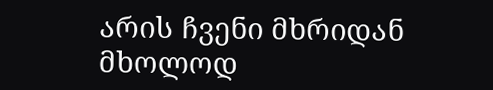არის ჩვენი მხრიდან მხოლოდ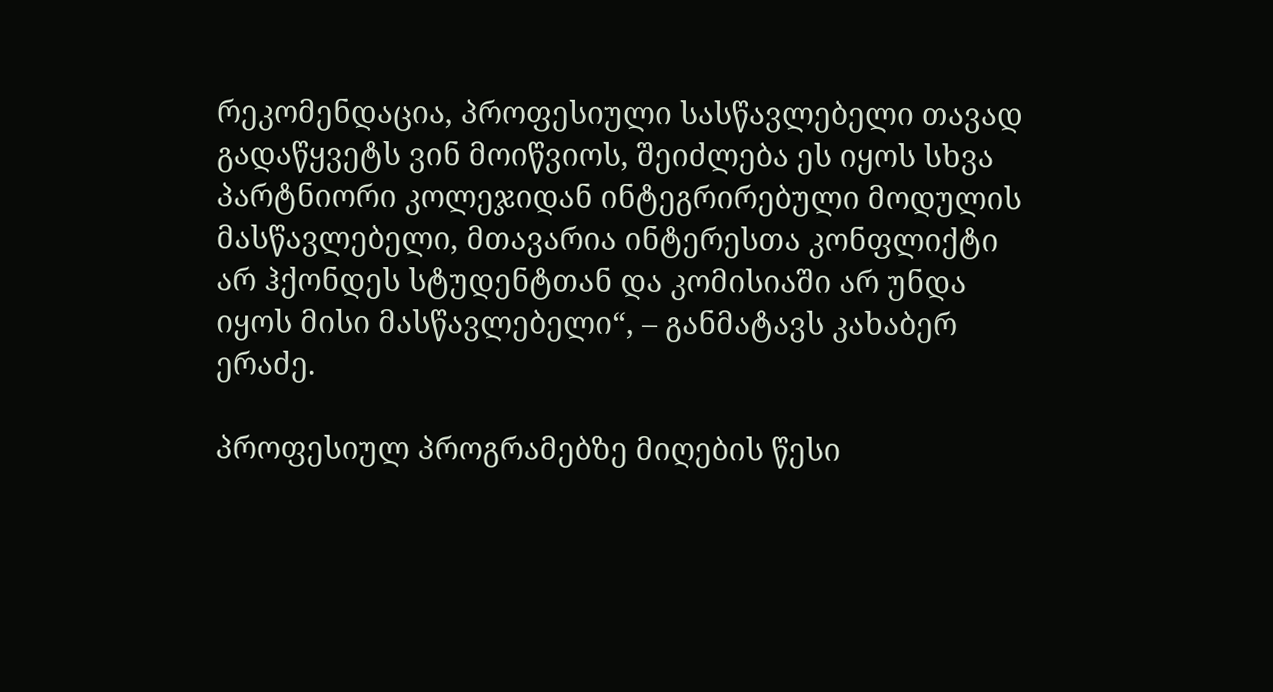რეკომენდაცია, პროფესიული სასწავლებელი თავად გადაწყვეტს ვინ მოიწვიოს, შეიძლება ეს იყოს სხვა პარტნიორი კოლეჯიდან ინტეგრირებული მოდულის მასწავლებელი, მთავარია ინტერესთა კონფლიქტი არ ჰქონდეს სტუდენტთან და კომისიაში არ უნდა იყოს მისი მასწავლებელი“, – განმატავს კახაბერ ერაძე.

პროფესიულ პროგრამებზე მიღების წესი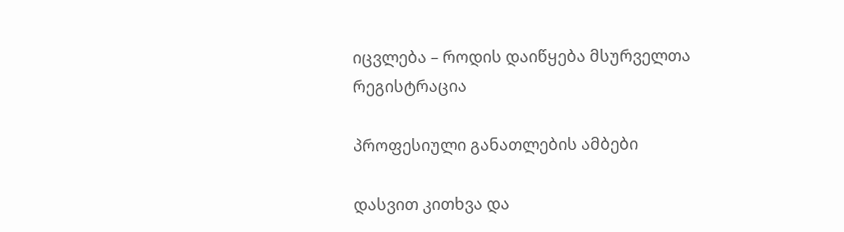იცვლება – როდის დაიწყება მსურველთა რეგისტრაცია

პროფესიული განათლების ამბები

დასვით კითხვა და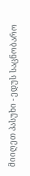მიიღეთ პასუხი - ედუს საცნობარო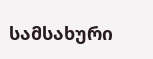სამსახური